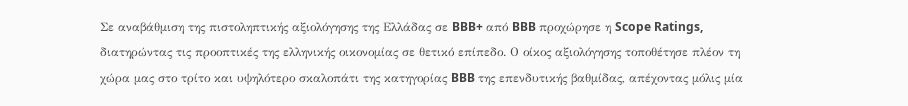Σε αναβάθμιση της πιστοληπτικής αξιολόγησης της Ελλάδας σε BBB+ από BBB προχώρησε η Scope Ratings, διατηρώντας τις προοπτικές της ελληνικής οικονομίας σε θετικό επίπεδο. Ο οίκος αξιολόγησης τοποθέτησε πλέον τη χώρα μας στο τρίτο και υψηλότερο σκαλοπάτι της κατηγορίας BBB της επενδυτικής βαθμίδας, απέχοντας μόλις μία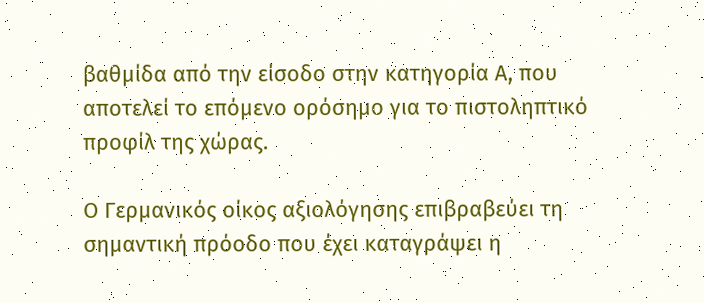βαθμίδα από την είσοδο στην κατηγορία Α, που αποτελεί το επόμενο ορόσημο για το πιστοληπτικό προφίλ της χώρας.

Ο Γερμανικός οίκος αξιολόγησης επιβραβεύει τη σημαντική πρόοδο που έχει καταγράψει η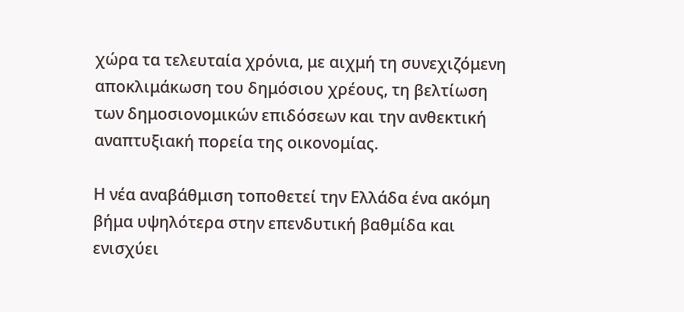χώρα τα τελευταία χρόνια, με αιχμή τη συνεχιζόμενη αποκλιμάκωση του δημόσιου χρέους, τη βελτίωση των δημοσιονομικών επιδόσεων και την ανθεκτική αναπτυξιακή πορεία της οικονομίας.

Η νέα αναβάθμιση τοποθετεί την Ελλάδα ένα ακόμη βήμα υψηλότερα στην επενδυτική βαθμίδα και ενισχύει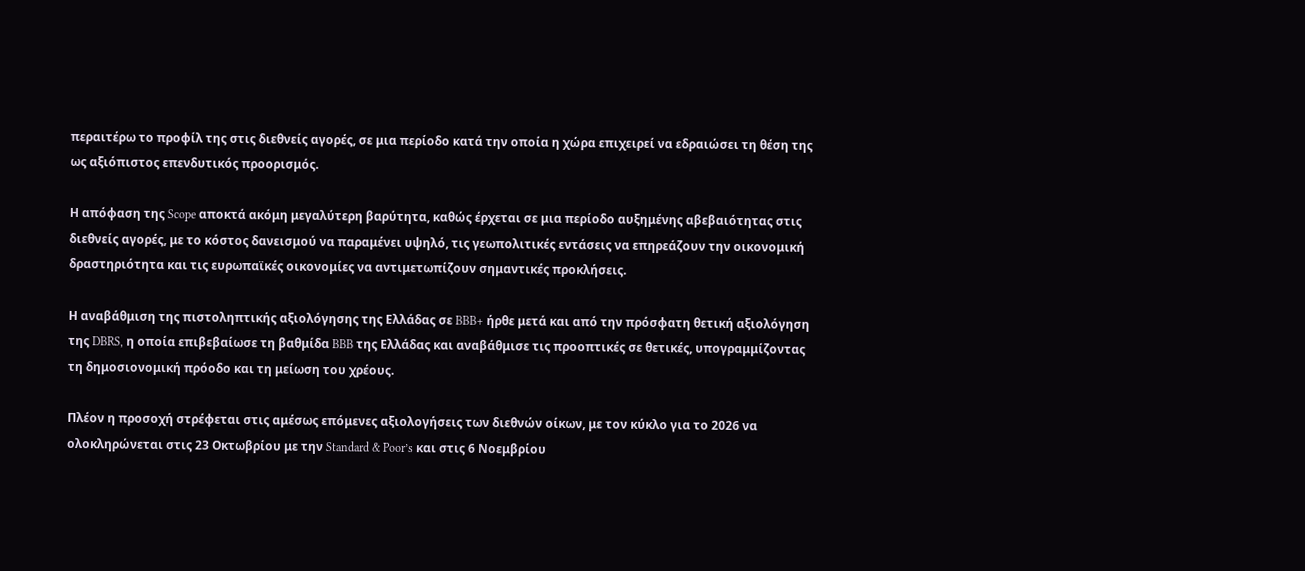περαιτέρω το προφίλ της στις διεθνείς αγορές, σε μια περίοδο κατά την οποία η χώρα επιχειρεί να εδραιώσει τη θέση της ως αξιόπιστος επενδυτικός προορισμός.

Η απόφαση της Scope αποκτά ακόμη μεγαλύτερη βαρύτητα, καθώς έρχεται σε μια περίοδο αυξημένης αβεβαιότητας στις διεθνείς αγορές, με το κόστος δανεισμού να παραμένει υψηλό, τις γεωπολιτικές εντάσεις να επηρεάζουν την οικονομική δραστηριότητα και τις ευρωπαϊκές οικονομίες να αντιμετωπίζουν σημαντικές προκλήσεις.

Η αναβάθμιση της πιστοληπτικής αξιολόγησης της Ελλάδας σε BBB+ ήρθε μετά και από την πρόσφατη θετική αξιολόγηση της DBRS, η οποία επιβεβαίωσε τη βαθμίδα BBB της Ελλάδας και αναβάθμισε τις προοπτικές σε θετικές, υπογραμμίζοντας τη δημοσιονομική πρόοδο και τη μείωση του χρέους.

Πλέον η προσοχή στρέφεται στις αμέσως επόμενες αξιολογήσεις των διεθνών οίκων, με τον κύκλο για το 2026 να ολοκληρώνεται στις 23 Οκτωβρίου με την Standard & Poor’s και στις 6 Νοεμβρίου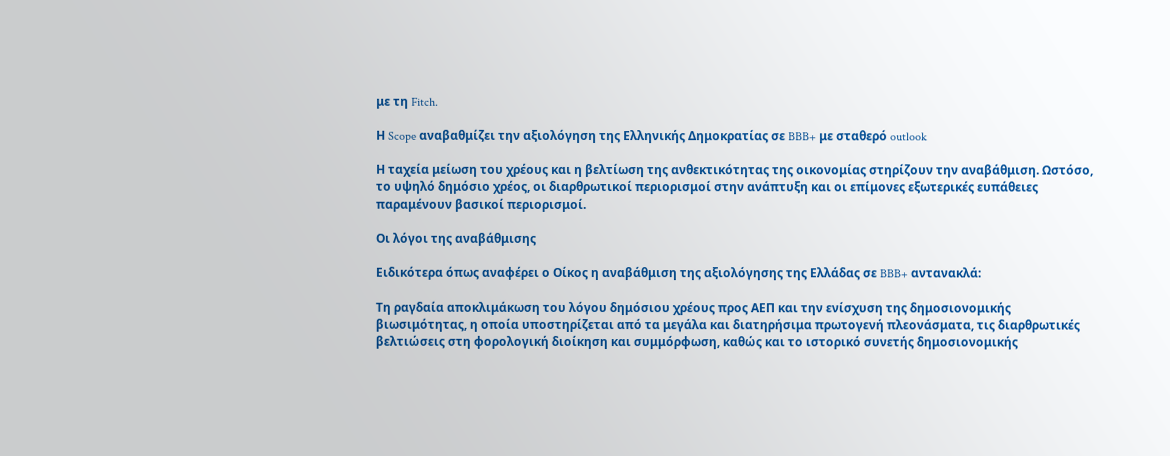με τη Fitch.

Η Scope αναβαθμίζει την αξιολόγηση της Ελληνικής Δημοκρατίας σε BBB+ με σταθερό outlook

Η ταχεία μείωση του χρέους και η βελτίωση της ανθεκτικότητας της οικονομίας στηρίζουν την αναβάθμιση. Ωστόσο, το υψηλό δημόσιο χρέος, οι διαρθρωτικοί περιορισμοί στην ανάπτυξη και οι επίμονες εξωτερικές ευπάθειες παραμένουν βασικοί περιορισμοί.

Οι λόγοι της αναβάθμισης

Ειδικότερα όπως αναφέρει ο Οίκος η αναβάθμιση της αξιολόγησης της Ελλάδας σε BBB+ αντανακλά:

Τη ραγδαία αποκλιμάκωση του λόγου δημόσιου χρέους προς ΑΕΠ και την ενίσχυση της δημοσιονομικής βιωσιμότητας, η οποία υποστηρίζεται από τα μεγάλα και διατηρήσιμα πρωτογενή πλεονάσματα, τις διαρθρωτικές βελτιώσεις στη φορολογική διοίκηση και συμμόρφωση, καθώς και το ιστορικό συνετής δημοσιονομικής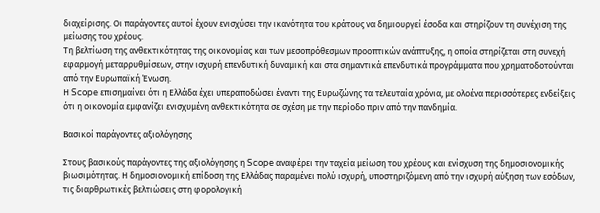διαχείρισης. Οι παράγοντες αυτοί έχουν ενισχύσει την ικανότητα του κράτους να δημιουργεί έσοδα και στηρίζουν τη συνέχιση της μείωσης του χρέους.
Τη βελτίωση της ανθεκτικότητας της οικονομίας και των μεσοπρόθεσμων προοπτικών ανάπτυξης, η οποία στηρίζεται στη συνεχή εφαρμογή μεταρρυθμίσεων, στην ισχυρή επενδυτική δυναμική και στα σημαντικά επενδυτικά προγράμματα που χρηματοδοτούνται από την Ευρωπαϊκή Ένωση.
Η Scope επισημαίνει ότι η Ελλάδα έχει υπεραποδώσει έναντι της Ευρωζώνης τα τελευταία χρόνια, με ολοένα περισσότερες ενδείξεις ότι η οικονομία εμφανίζει ενισχυμένη ανθεκτικότητα σε σχέση με την περίοδο πριν από την πανδημία.

Βασικοί παράγοντες αξιολόγησης

Στους βασικούς παράγοντες της αξιολόγησης η Scope αναφέρει την ταχεία μείωση του χρέους και ενίσχυση της δημοσιονομικής βιωσιμότητας. Η δημοσιονομική επίδοση της Ελλάδας παραμένει πολύ ισχυρή, υποστηριζόμενη από την ισχυρή αύξηση των εσόδων, τις διαρθρωτικές βελτιώσεις στη φορολογική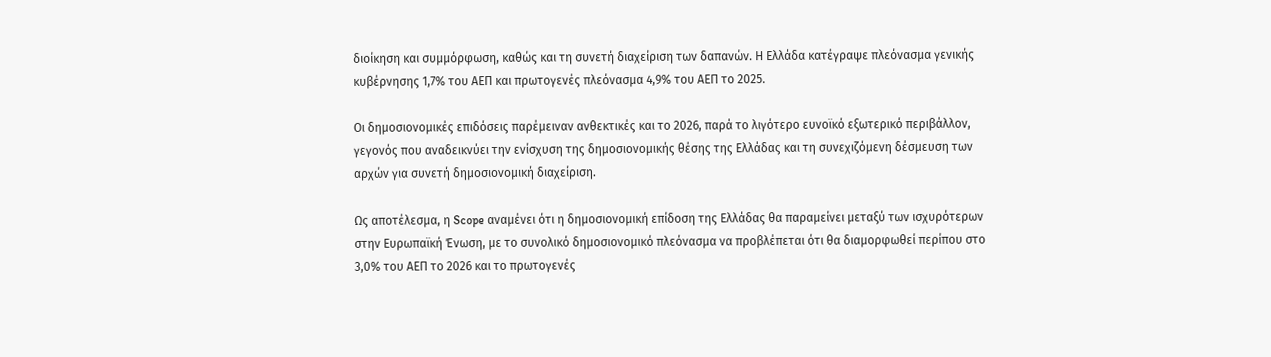διοίκηση και συμμόρφωση, καθώς και τη συνετή διαχείριση των δαπανών. Η Ελλάδα κατέγραψε πλεόνασμα γενικής κυβέρνησης 1,7% του ΑΕΠ και πρωτογενές πλεόνασμα 4,9% του ΑΕΠ το 2025.

Οι δημοσιονομικές επιδόσεις παρέμειναν ανθεκτικές και το 2026, παρά το λιγότερο ευνοϊκό εξωτερικό περιβάλλον, γεγονός που αναδεικνύει την ενίσχυση της δημοσιονομικής θέσης της Ελλάδας και τη συνεχιζόμενη δέσμευση των αρχών για συνετή δημοσιονομική διαχείριση.

Ως αποτέλεσμα, η Scope αναμένει ότι η δημοσιονομική επίδοση της Ελλάδας θα παραμείνει μεταξύ των ισχυρότερων στην Ευρωπαϊκή Ένωση, με το συνολικό δημοσιονομικό πλεόνασμα να προβλέπεται ότι θα διαμορφωθεί περίπου στο 3,0% του ΑΕΠ το 2026 και το πρωτογενές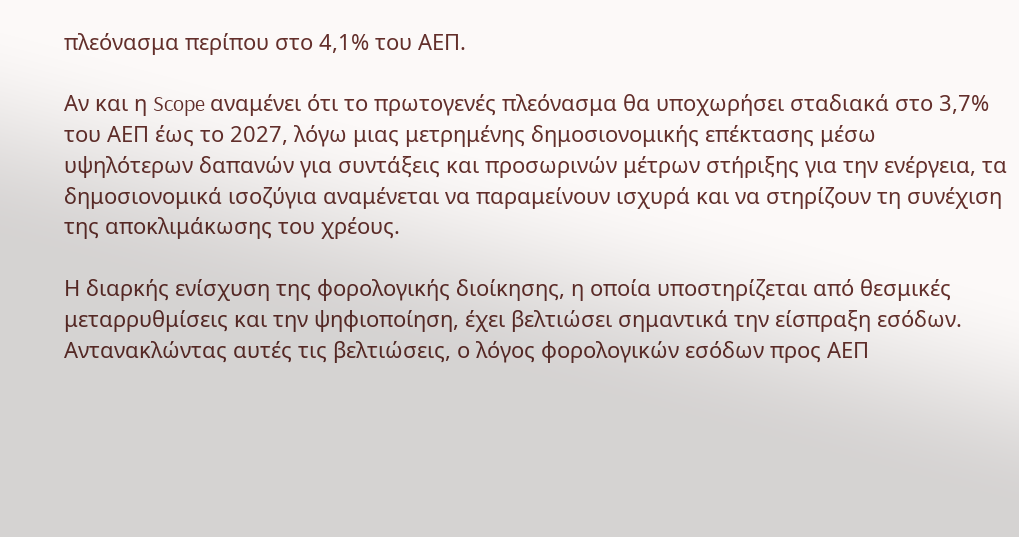πλεόνασμα περίπου στο 4,1% του ΑΕΠ.

Αν και η Scope αναμένει ότι το πρωτογενές πλεόνασμα θα υποχωρήσει σταδιακά στο 3,7% του ΑΕΠ έως το 2027, λόγω μιας μετρημένης δημοσιονομικής επέκτασης μέσω υψηλότερων δαπανών για συντάξεις και προσωρινών μέτρων στήριξης για την ενέργεια, τα δημοσιονομικά ισοζύγια αναμένεται να παραμείνουν ισχυρά και να στηρίζουν τη συνέχιση της αποκλιμάκωσης του χρέους.

Η διαρκής ενίσχυση της φορολογικής διοίκησης, η οποία υποστηρίζεται από θεσμικές μεταρρυθμίσεις και την ψηφιοποίηση, έχει βελτιώσει σημαντικά την είσπραξη εσόδων. Αντανακλώντας αυτές τις βελτιώσεις, ο λόγος φορολογικών εσόδων προς ΑΕΠ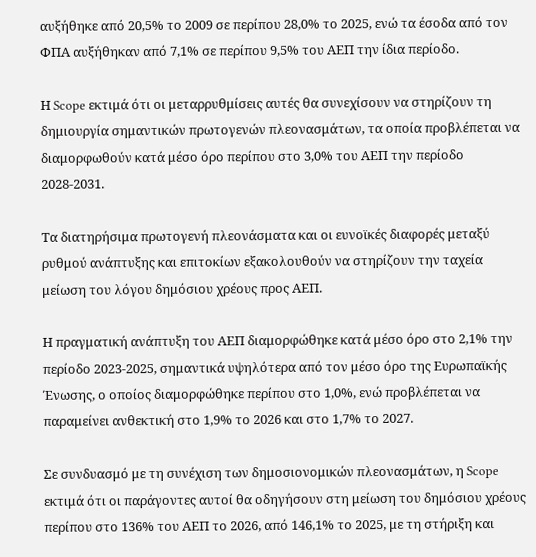αυξήθηκε από 20,5% το 2009 σε περίπου 28,0% το 2025, ενώ τα έσοδα από τον ΦΠΑ αυξήθηκαν από 7,1% σε περίπου 9,5% του ΑΕΠ την ίδια περίοδο.

Η Scope εκτιμά ότι οι μεταρρυθμίσεις αυτές θα συνεχίσουν να στηρίζουν τη δημιουργία σημαντικών πρωτογενών πλεονασμάτων, τα οποία προβλέπεται να διαμορφωθούν κατά μέσο όρο περίπου στο 3,0% του ΑΕΠ την περίοδο 2028-2031.

Τα διατηρήσιμα πρωτογενή πλεονάσματα και οι ευνοϊκές διαφορές μεταξύ ρυθμού ανάπτυξης και επιτοκίων εξακολουθούν να στηρίζουν την ταχεία μείωση του λόγου δημόσιου χρέους προς ΑΕΠ.

Η πραγματική ανάπτυξη του ΑΕΠ διαμορφώθηκε κατά μέσο όρο στο 2,1% την περίοδο 2023-2025, σημαντικά υψηλότερα από τον μέσο όρο της Ευρωπαϊκής Ένωσης, ο οποίος διαμορφώθηκε περίπου στο 1,0%, ενώ προβλέπεται να παραμείνει ανθεκτική στο 1,9% το 2026 και στο 1,7% το 2027.

Σε συνδυασμό με τη συνέχιση των δημοσιονομικών πλεονασμάτων, η Scope εκτιμά ότι οι παράγοντες αυτοί θα οδηγήσουν στη μείωση του δημόσιου χρέους περίπου στο 136% του ΑΕΠ το 2026, από 146,1% το 2025, με τη στήριξη και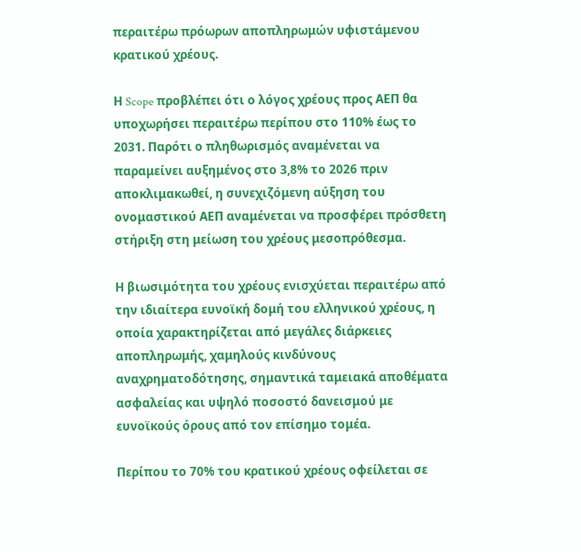περαιτέρω πρόωρων αποπληρωμών υφιστάμενου κρατικού χρέους.

Η Scope προβλέπει ότι ο λόγος χρέους προς ΑΕΠ θα υποχωρήσει περαιτέρω περίπου στο 110% έως το 2031. Παρότι ο πληθωρισμός αναμένεται να παραμείνει αυξημένος στο 3,8% το 2026 πριν αποκλιμακωθεί, η συνεχιζόμενη αύξηση του ονομαστικού ΑΕΠ αναμένεται να προσφέρει πρόσθετη στήριξη στη μείωση του χρέους μεσοπρόθεσμα.

Η βιωσιμότητα του χρέους ενισχύεται περαιτέρω από την ιδιαίτερα ευνοϊκή δομή του ελληνικού χρέους, η οποία χαρακτηρίζεται από μεγάλες διάρκειες αποπληρωμής, χαμηλούς κινδύνους αναχρηματοδότησης, σημαντικά ταμειακά αποθέματα ασφαλείας και υψηλό ποσοστό δανεισμού με ευνοϊκούς όρους από τον επίσημο τομέα.

Περίπου το 70% του κρατικού χρέους οφείλεται σε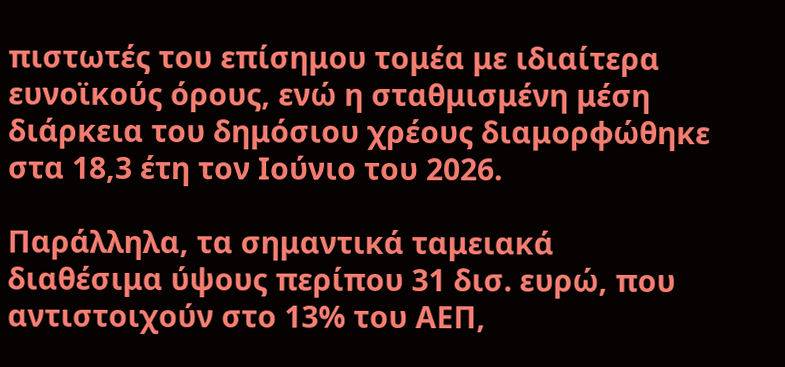πιστωτές του επίσημου τομέα με ιδιαίτερα ευνοϊκούς όρους, ενώ η σταθμισμένη μέση διάρκεια του δημόσιου χρέους διαμορφώθηκε στα 18,3 έτη τον Ιούνιο του 2026.

Παράλληλα, τα σημαντικά ταμειακά διαθέσιμα ύψους περίπου 31 δισ. ευρώ, που αντιστοιχούν στο 13% του ΑΕΠ,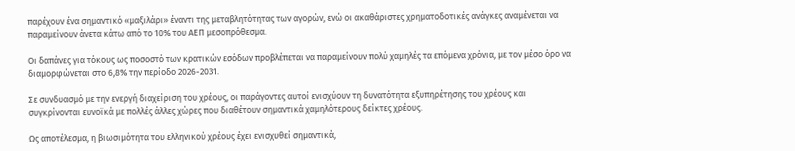παρέχουν ένα σημαντικό «μαξιλάρι» έναντι της μεταβλητότητας των αγορών, ενώ οι ακαθάριστες χρηματοδοτικές ανάγκες αναμένεται να παραμείνουν άνετα κάτω από το 10% του ΑΕΠ μεσοπρόθεσμα.

Οι δαπάνες για τόκους ως ποσοστό των κρατικών εσόδων προβλέπεται να παραμείνουν πολύ χαμηλές τα επόμενα χρόνια, με τον μέσο όρο να διαμορφώνεται στο 6,8% την περίοδο 2026-2031.

Σε συνδυασμό με την ενεργή διαχείριση του χρέους, οι παράγοντες αυτοί ενισχύουν τη δυνατότητα εξυπηρέτησης του χρέους και συγκρίνονται ευνοϊκά με πολλές άλλες χώρες που διαθέτουν σημαντικά χαμηλότερους δείκτες χρέους.

Ως αποτέλεσμα, η βιωσιμότητα του ελληνικού χρέους έχει ενισχυθεί σημαντικά,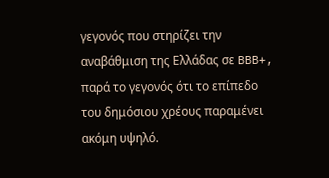γεγονός που στηρίζει την αναβάθμιση της Ελλάδας σε BBB+, παρά το γεγονός ότι το επίπεδο του δημόσιου χρέους παραμένει ακόμη υψηλό.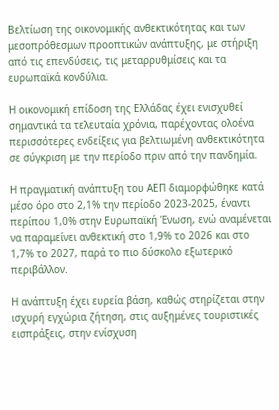Βελτίωση της οικονομικής ανθεκτικότητας και των μεσοπρόθεσμων προοπτικών ανάπτυξης, με στήριξη από τις επενδύσεις, τις μεταρρυθμίσεις και τα ευρωπαϊκά κονδύλια.

Η οικονομική επίδοση της Ελλάδας έχει ενισχυθεί σημαντικά τα τελευταία χρόνια, παρέχοντας ολοένα περισσότερες ενδείξεις για βελτιωμένη ανθεκτικότητα σε σύγκριση με την περίοδο πριν από την πανδημία.

Η πραγματική ανάπτυξη του ΑΕΠ διαμορφώθηκε κατά μέσο όρο στο 2,1% την περίοδο 2023-2025, έναντι περίπου 1,0% στην Ευρωπαϊκή Ένωση, ενώ αναμένεται να παραμείνει ανθεκτική στο 1,9% το 2026 και στο 1,7% το 2027, παρά το πιο δύσκολο εξωτερικό περιβάλλον.

Η ανάπτυξη έχει ευρεία βάση, καθώς στηρίζεται στην ισχυρή εγχώρια ζήτηση, στις αυξημένες τουριστικές εισπράξεις, στην ενίσχυση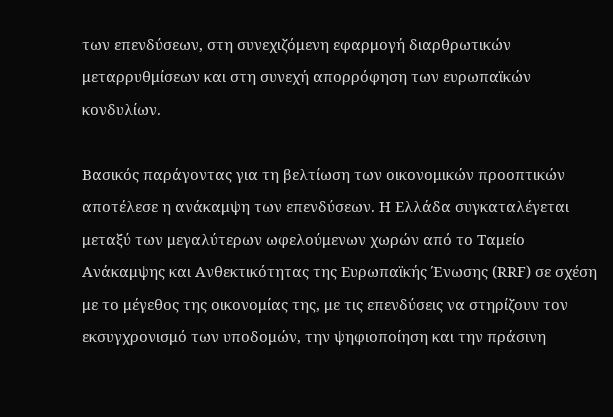των επενδύσεων, στη συνεχιζόμενη εφαρμογή διαρθρωτικών μεταρρυθμίσεων και στη συνεχή απορρόφηση των ευρωπαϊκών κονδυλίων.

Βασικός παράγοντας για τη βελτίωση των οικονομικών προοπτικών αποτέλεσε η ανάκαμψη των επενδύσεων. Η Ελλάδα συγκαταλέγεται μεταξύ των μεγαλύτερων ωφελούμενων χωρών από το Ταμείο Ανάκαμψης και Ανθεκτικότητας της Ευρωπαϊκής Ένωσης (RRF) σε σχέση με το μέγεθος της οικονομίας της, με τις επενδύσεις να στηρίζουν τον εκσυγχρονισμό των υποδομών, την ψηφιοποίηση και την πράσινη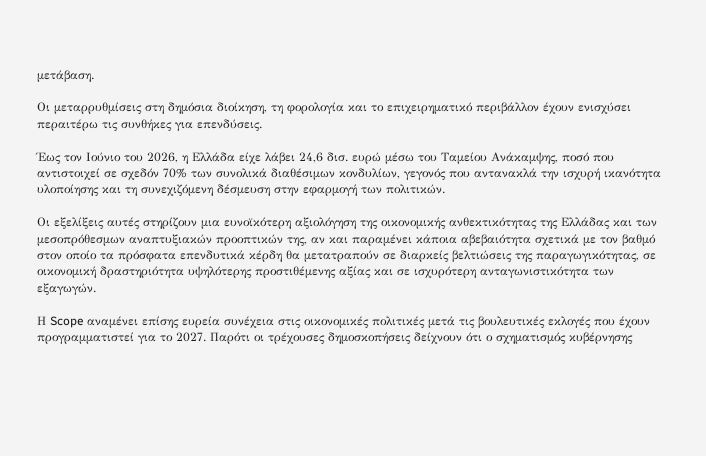μετάβαση.

Οι μεταρρυθμίσεις στη δημόσια διοίκηση, τη φορολογία και το επιχειρηματικό περιβάλλον έχουν ενισχύσει περαιτέρω τις συνθήκες για επενδύσεις.

Έως τον Ιούνιο του 2026, η Ελλάδα είχε λάβει 24,6 δισ. ευρώ μέσω του Ταμείου Ανάκαμψης, ποσό που αντιστοιχεί σε σχεδόν 70% των συνολικά διαθέσιμων κονδυλίων, γεγονός που αντανακλά την ισχυρή ικανότητα υλοποίησης και τη συνεχιζόμενη δέσμευση στην εφαρμογή των πολιτικών.

Οι εξελίξεις αυτές στηρίζουν μια ευνοϊκότερη αξιολόγηση της οικονομικής ανθεκτικότητας της Ελλάδας και των μεσοπρόθεσμων αναπτυξιακών προοπτικών της, αν και παραμένει κάποια αβεβαιότητα σχετικά με τον βαθμό στον οποίο τα πρόσφατα επενδυτικά κέρδη θα μετατραπούν σε διαρκείς βελτιώσεις της παραγωγικότητας, σε οικονομική δραστηριότητα υψηλότερης προστιθέμενης αξίας και σε ισχυρότερη ανταγωνιστικότητα των εξαγωγών.

Η Scope αναμένει επίσης ευρεία συνέχεια στις οικονομικές πολιτικές μετά τις βουλευτικές εκλογές που έχουν προγραμματιστεί για το 2027. Παρότι οι τρέχουσες δημοσκοπήσεις δείχνουν ότι ο σχηματισμός κυβέρνησης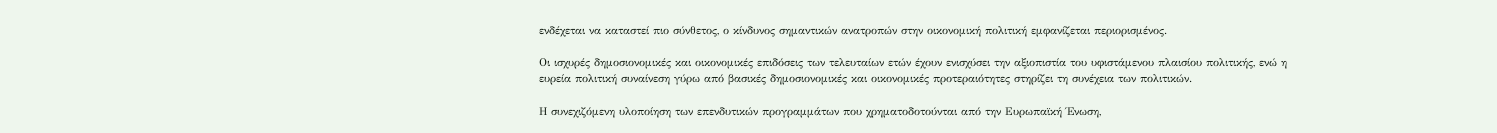ενδέχεται να καταστεί πιο σύνθετος, ο κίνδυνος σημαντικών ανατροπών στην οικονομική πολιτική εμφανίζεται περιορισμένος.

Οι ισχυρές δημοσιονομικές και οικονομικές επιδόσεις των τελευταίων ετών έχουν ενισχύσει την αξιοπιστία του υφιστάμενου πλαισίου πολιτικής, ενώ η ευρεία πολιτική συναίνεση γύρω από βασικές δημοσιονομικές και οικονομικές προτεραιότητες στηρίζει τη συνέχεια των πολιτικών.

Η συνεχιζόμενη υλοποίηση των επενδυτικών προγραμμάτων που χρηματοδοτούνται από την Ευρωπαϊκή Ένωση,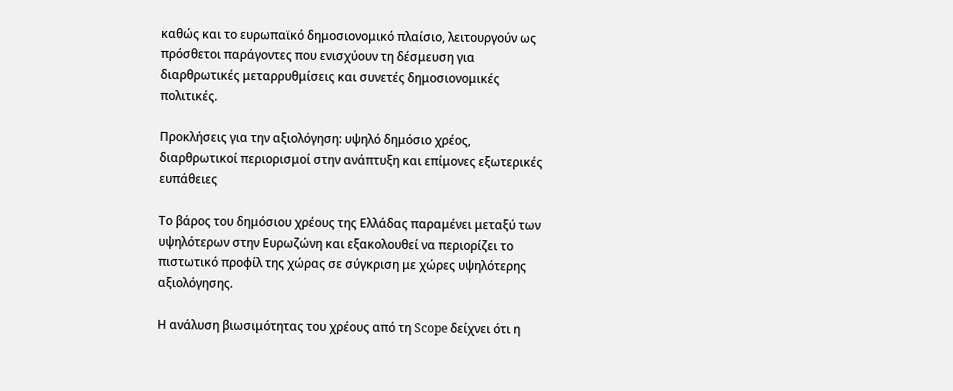καθώς και το ευρωπαϊκό δημοσιονομικό πλαίσιο, λειτουργούν ως πρόσθετοι παράγοντες που ενισχύουν τη δέσμευση για διαρθρωτικές μεταρρυθμίσεις και συνετές δημοσιονομικές πολιτικές.

Προκλήσεις για την αξιολόγηση: υψηλό δημόσιο χρέος, διαρθρωτικοί περιορισμοί στην ανάπτυξη και επίμονες εξωτερικές ευπάθειες

Το βάρος του δημόσιου χρέους της Ελλάδας παραμένει μεταξύ των υψηλότερων στην Ευρωζώνη και εξακολουθεί να περιορίζει το πιστωτικό προφίλ της χώρας σε σύγκριση με χώρες υψηλότερης αξιολόγησης.

Η ανάλυση βιωσιμότητας του χρέους από τη Scope δείχνει ότι η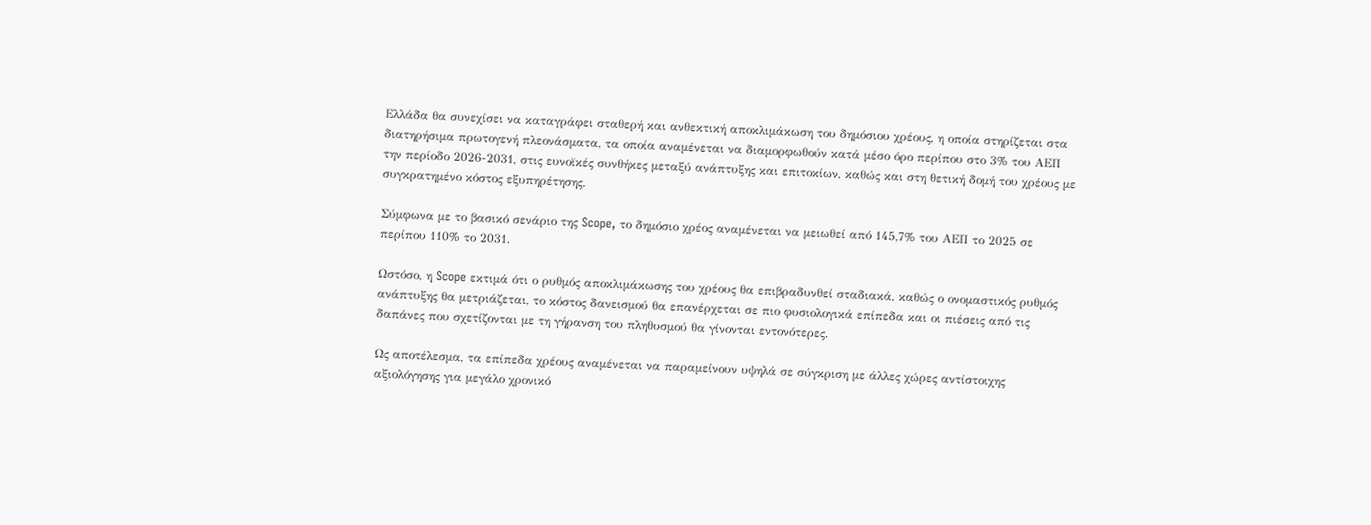Ελλάδα θα συνεχίσει να καταγράφει σταθερή και ανθεκτική αποκλιμάκωση του δημόσιου χρέους, η οποία στηρίζεται στα διατηρήσιμα πρωτογενή πλεονάσματα, τα οποία αναμένεται να διαμορφωθούν κατά μέσο όρο περίπου στο 3% του ΑΕΠ την περίοδο 2026-2031, στις ευνοϊκές συνθήκες μεταξύ ανάπτυξης και επιτοκίων, καθώς και στη θετική δομή του χρέους με συγκρατημένο κόστος εξυπηρέτησης.

Σύμφωνα με το βασικό σενάριο της Scope, το δημόσιο χρέος αναμένεται να μειωθεί από 145,7% του ΑΕΠ το 2025 σε περίπου 110% το 2031.

Ωστόσο, η Scope εκτιμά ότι ο ρυθμός αποκλιμάκωσης του χρέους θα επιβραδυνθεί σταδιακά, καθώς ο ονομαστικός ρυθμός ανάπτυξης θα μετριάζεται, το κόστος δανεισμού θα επανέρχεται σε πιο φυσιολογικά επίπεδα και οι πιέσεις από τις δαπάνες που σχετίζονται με τη γήρανση του πληθυσμού θα γίνονται εντονότερες.

Ως αποτέλεσμα, τα επίπεδα χρέους αναμένεται να παραμείνουν υψηλά σε σύγκριση με άλλες χώρες αντίστοιχης αξιολόγησης για μεγάλο χρονικό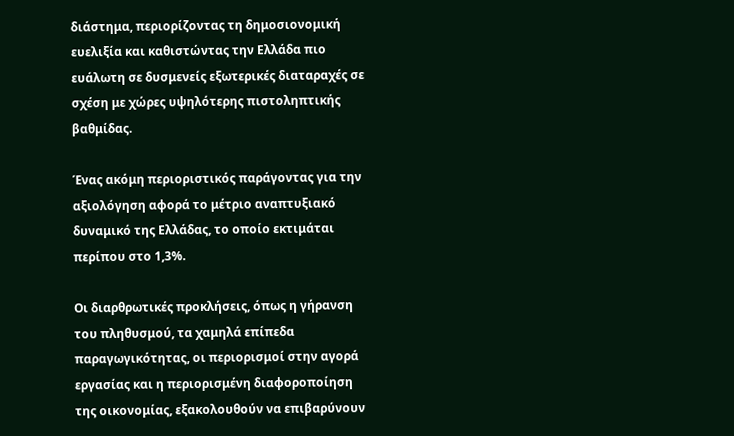διάστημα, περιορίζοντας τη δημοσιονομική ευελιξία και καθιστώντας την Ελλάδα πιο ευάλωτη σε δυσμενείς εξωτερικές διαταραχές σε σχέση με χώρες υψηλότερης πιστοληπτικής βαθμίδας.

Ένας ακόμη περιοριστικός παράγοντας για την αξιολόγηση αφορά το μέτριο αναπτυξιακό δυναμικό της Ελλάδας, το οποίο εκτιμάται περίπου στο 1,3%.

Οι διαρθρωτικές προκλήσεις, όπως η γήρανση του πληθυσμού, τα χαμηλά επίπεδα παραγωγικότητας, οι περιορισμοί στην αγορά εργασίας και η περιορισμένη διαφοροποίηση της οικονομίας, εξακολουθούν να επιβαρύνουν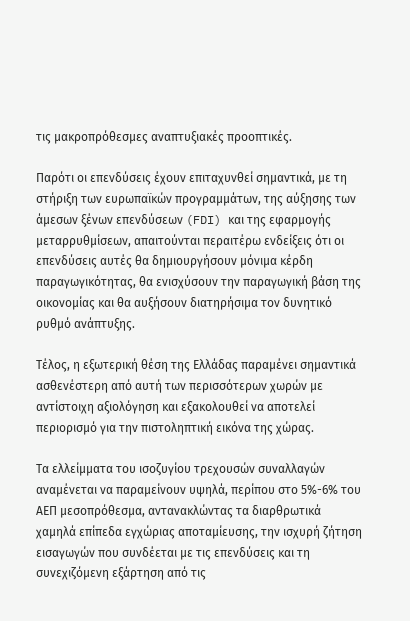τις μακροπρόθεσμες αναπτυξιακές προοπτικές.

Παρότι οι επενδύσεις έχουν επιταχυνθεί σημαντικά, με τη στήριξη των ευρωπαϊκών προγραμμάτων, της αύξησης των άμεσων ξένων επενδύσεων (FDI) και της εφαρμογής μεταρρυθμίσεων, απαιτούνται περαιτέρω ενδείξεις ότι οι επενδύσεις αυτές θα δημιουργήσουν μόνιμα κέρδη παραγωγικότητας, θα ενισχύσουν την παραγωγική βάση της οικονομίας και θα αυξήσουν διατηρήσιμα τον δυνητικό ρυθμό ανάπτυξης.

Τέλος, η εξωτερική θέση της Ελλάδας παραμένει σημαντικά ασθενέστερη από αυτή των περισσότερων χωρών με αντίστοιχη αξιολόγηση και εξακολουθεί να αποτελεί περιορισμό για την πιστοληπτική εικόνα της χώρας.

Τα ελλείμματα του ισοζυγίου τρεχουσών συναλλαγών αναμένεται να παραμείνουν υψηλά, περίπου στο 5%-6% του ΑΕΠ μεσοπρόθεσμα, αντανακλώντας τα διαρθρωτικά χαμηλά επίπεδα εγχώριας αποταμίευσης, την ισχυρή ζήτηση εισαγωγών που συνδέεται με τις επενδύσεις και τη συνεχιζόμενη εξάρτηση από τις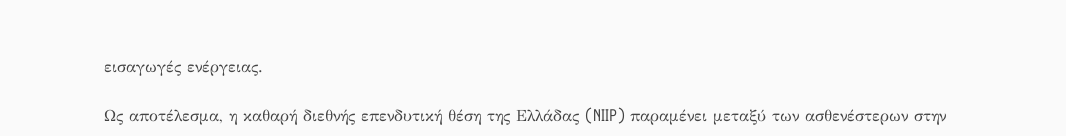εισαγωγές ενέργειας.

Ως αποτέλεσμα, η καθαρή διεθνής επενδυτική θέση της Ελλάδας (NIIP) παραμένει μεταξύ των ασθενέστερων στην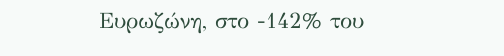Ευρωζώνη, στο -142% του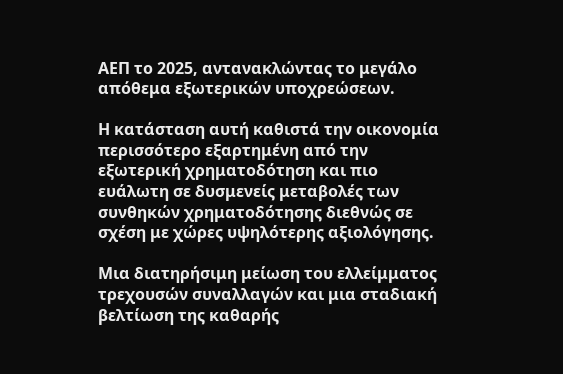ΑΕΠ το 2025, αντανακλώντας το μεγάλο απόθεμα εξωτερικών υποχρεώσεων.

Η κατάσταση αυτή καθιστά την οικονομία περισσότερο εξαρτημένη από την εξωτερική χρηματοδότηση και πιο ευάλωτη σε δυσμενείς μεταβολές των συνθηκών χρηματοδότησης διεθνώς σε σχέση με χώρες υψηλότερης αξιολόγησης.

Μια διατηρήσιμη μείωση του ελλείμματος τρεχουσών συναλλαγών και μια σταδιακή βελτίωση της καθαρής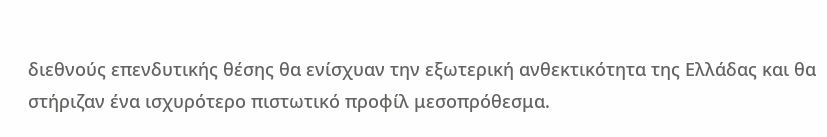διεθνούς επενδυτικής θέσης θα ενίσχυαν την εξωτερική ανθεκτικότητα της Ελλάδας και θα στήριζαν ένα ισχυρότερο πιστωτικό προφίλ μεσοπρόθεσμα.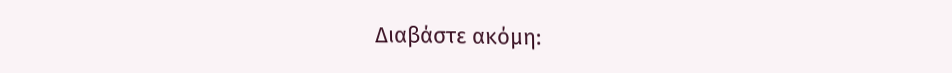Διαβάστε ακόμη: